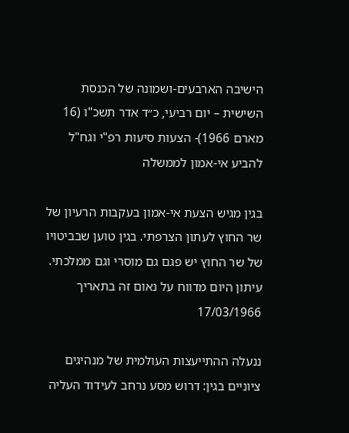הישיבה הארבעים-ושמונה של הכנסת השישית – יום רביעי, כ״ד אדר תשכ"ו (16 מארם 1966)- הצעות סיעות רפ"י וגח"ל להביע אי-אמון לממשלה

בגין מגיש הצעת אי-אמון בעקבות הרעיון של שר החוץ לעתון הצרפתי. בגין טוען שבביטויו של שר החוץ יש פגם גם מוסרי וגם ממלכתי. עיתון היום מדווח על נאום זה בתאריך 17/03/1966

ננעלה ההתייעצות העולמית של מנהיגים ציוניים בגין: דרוש מסע נרחב לעידוד העליה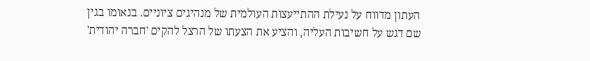העתון מדווח על נעילת ההתייעצות העולמית של מנהיגים ציוניים. בנאומו בגין שם דגש על חשיבות העליה, והציע את הצעתו של הרצל להקים 'חברה יהודית'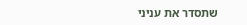שתסדר את עניני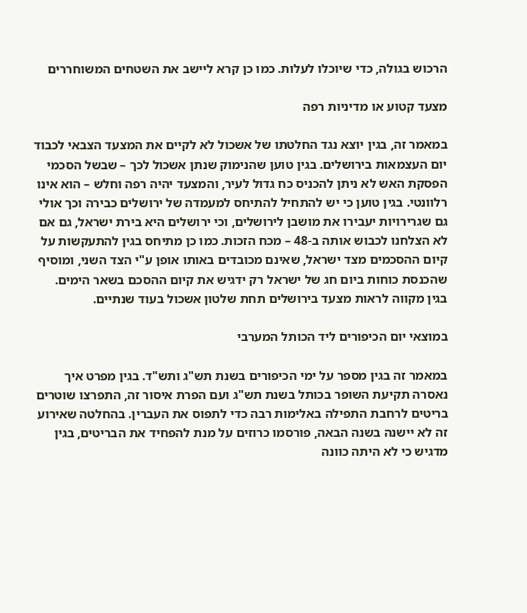הרכוש בגולה, כדי שיוכלו לעלות. כמו כן קרא ליישב את השטחים המשוחררים

מצעד קטוע או מדיניות רפה

במאמר זה, בגין יוצא נגד החלטתו של אשכול לא לקיים את המצעד הצבאי לכבוד יום העצמאות בירושלים. בגין טוען שהנימוק שנתן אשכול לכך – שבשל הסכמי הפסקת האש לא ניתן להכניס כח גדול לעיר, והמצעד יהיה רפה וחלש – הוא אינו רלוונטי. בגין טוען כי יש להתחיל להתיחס למעמדה של ירושלים כבירה וכך אולי גם שגרירויות יעבירו את מושבן לירושלים, וכי ירושלים היא בירת ישראל, גם אם לא הצלחנו לכבוש אותה ב-48 – מכח הזכות. כמו כן מתיחס בגין להתעקשות על קיום ההסכמים מצד ישראל, שאינם מכובדים באותו אופן ע"י הצד השני, ומוסיף שהכנסת כוחות ביום חג של ישראל רק ידגיש את קיום ההסכם בשאר הימים. בגין מקווה לראות מצעד בירושלים תחת שלטון אשכול בעוד שנתיים.

במוצאי יום הכיפורים ליד הכותל המערבי

במאמר זה בגין מספר על ימי הכיפורים בשנת תש"ג ותש"ד. בגין מפרט איך נאסרה תקיעת השופר בכותל בשנת תש"ג ועם הפרת איסור זה, התפרצו שוטרים בריטים לרחבת התפילה באלימות רבה כדי לתפוס את העברין. בהחלטה שאירוע זה לא יישנה בשנה הבאה, פורסמו כרוזים על מנת להפחיד את הבריטים, בגין מדגיש כי לא היתה כוונה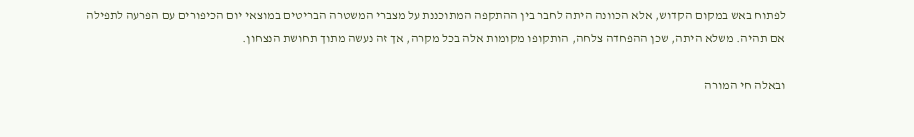לפתוח באש במקום הקדוש, אלא הכוונה היתה לחבר בין ההתקפה המתוכננת על מצברי המשטרה הבריטים במוצאי יום הכיפורים עם הפרעה לתפילה אם תהיה. משלא היתה, שכן ההפחדה צלחה, הותקופו מקומות אלה בכל מקרה, אך זה נעשה מתוך תחושת הנצחון.

ובאלה חי המורה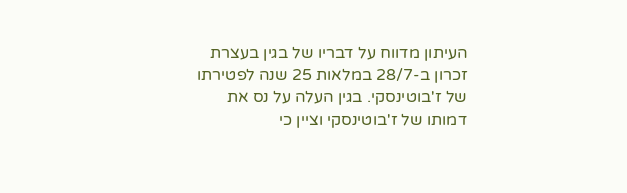העיתון מדווח על דבריו של בגין בעצרת זכרון ב-28/7 במלאות 25 שנה לפטירתו של ז'בוטינסקי. בגין העלה על נס את דמותו של ז'בוטינסקי וציין כי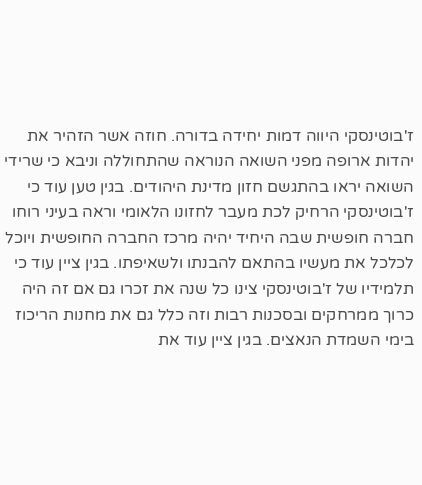ז'בוטינסקי היווה דמות יחידה בדורה. חוזה אשר הזהיר את יהדות ארופה מפני השואה הנוראה שהתחוללה וניבא כי שרידי השואה יראו בהתגשם חזון מדינת היהודים. בגין טען עוד כי ז'בוטינסקי הרחיק לכת מעבר לחזונו הלאומי וראה בעיני רוחו חברה חופשית שבה היחיד יהיה מרכז החברה החופשית ויוכל לכלכל את מעשיו בהתאם להבנתו ולשאיפתו. בגין ציין עוד כי תלמידיו של ז'בוטינסקי צינו כל שנה את זכרו גם אם זה היה כרוך ממרחקים ובסכנות רבות וזה כלל גם את מחנות הריכוז בימי השמדת הנאצים. בגין ציין עוד את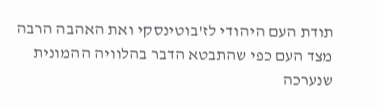תודת העם היהודי לז'בוטינסקי ואת האהבה הרבה מצד העם כפי שהתבטא הדבר בהלוויה ההמונית שנערכה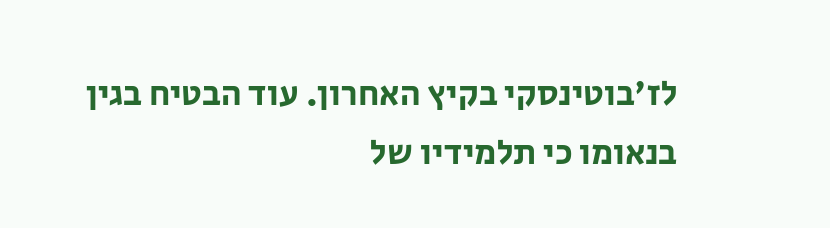לז'בוטינסקי בקיץ האחרון. עוד הבטיח בגין בנאומו כי תלמידיו של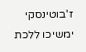ז'בוטינסקי ימשיכו ללכת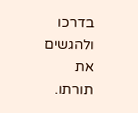בדרכו ולהגשים את תורתו.